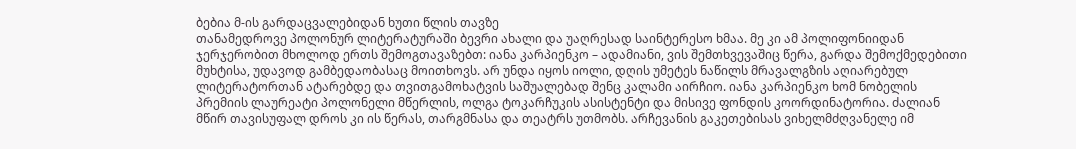ბებია მ-ის გარდაცვალებიდან ხუთი წლის თავზე
თანამედროვე პოლონურ ლიტერატურაში ბევრი ახალი და უაღრესად საინტერესო ხმაა. მე კი ამ პოლიფონიიდან ჯერჯერობით მხოლოდ ერთს შემოგთავაზებთ: იანა კარპიენკო – ადამიანი, ვის შემთხვევაშიც წერა, გარდა შემოქმედებითი მუხტისა, უდავოდ გამბედაობასაც მოითხოვს. არ უნდა იყოს იოლი, დღის უმეტეს ნაწილს მრავალგზის აღიარებულ ლიტერატორთან ატარებდე და თვითგამოხატვის საშუალებად შენც კალამი აირჩიო. იანა კარპიენკო ხომ ნობელის პრემიის ლაურეატი პოლონელი მწერლის, ოლგა ტოკარჩუკის ასისტენტი და მისივე ფონდის კოორდინატორია. ძალიან მწირ თავისუფალ დროს კი ის წერას, თარგმნასა და თეატრს უთმობს. არჩევანის გაკეთებისას ვიხელმძღვანელე იმ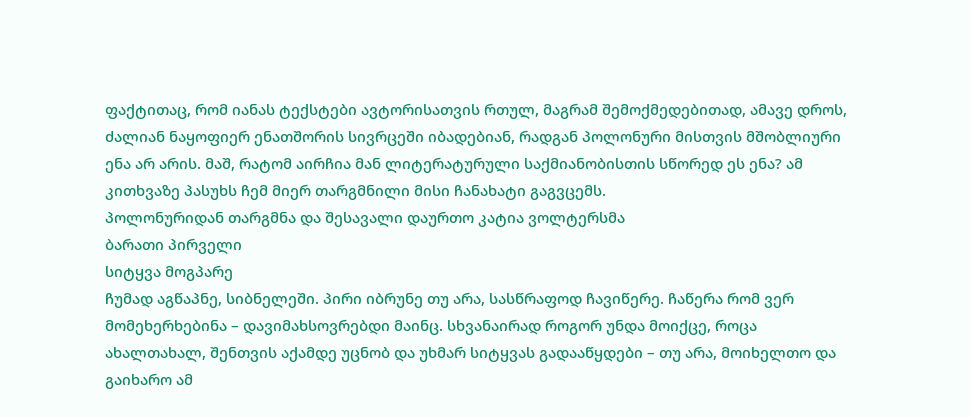ფაქტითაც, რომ იანას ტექსტები ავტორისათვის რთულ, მაგრამ შემოქმედებითად, ამავე დროს, ძალიან ნაყოფიერ ენათშორის სივრცეში იბადებიან, რადგან პოლონური მისთვის მშობლიური ენა არ არის. მაშ, რატომ აირჩია მან ლიტერატურული საქმიანობისთის სწორედ ეს ენა? ამ კითხვაზე პასუხს ჩემ მიერ თარგმნილი მისი ჩანახატი გაგვცემს.
პოლონურიდან თარგმნა და შესავალი დაურთო კატია ვოლტერსმა
ბარათი პირველი
სიტყვა მოგპარე
ჩუმად აგწაპნე, სიბნელეში. პირი იბრუნე თუ არა, სასწრაფოდ ჩავიწერე. ჩაწერა რომ ვერ მომეხერხებინა – დავიმახსოვრებდი მაინც. სხვანაირად როგორ უნდა მოიქცე, როცა ახალთახალ, შენთვის აქამდე უცნობ და უხმარ სიტყვას გადააწყდები – თუ არა, მოიხელთო და გაიხარო ამ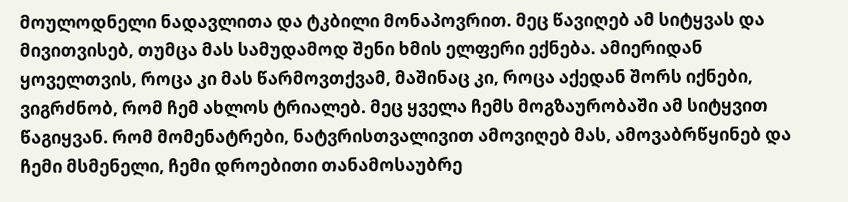მოულოდნელი ნადავლითა და ტკბილი მონაპოვრით. მეც წავიღებ ამ სიტყვას და მივითვისებ, თუმცა მას სამუდამოდ შენი ხმის ელფერი ექნება. ამიერიდან ყოველთვის, როცა კი მას წარმოვთქვამ, მაშინაც კი, როცა აქედან შორს იქნები, ვიგრძნობ, რომ ჩემ ახლოს ტრიალებ. მეც ყველა ჩემს მოგზაურობაში ამ სიტყვით წაგიყვან. რომ მომენატრები, ნატვრისთვალივით ამოვიღებ მას, ამოვაბრწყინებ და ჩემი მსმენელი, ჩემი დროებითი თანამოსაუბრე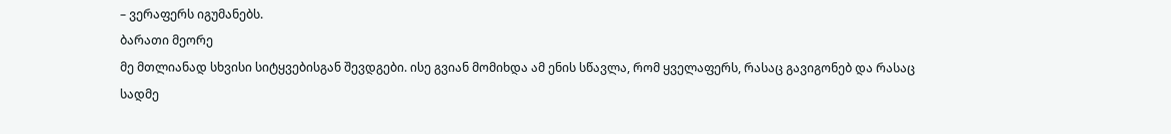– ვერაფერს იგუმანებს.
ბარათი მეორე
მე მთლიანად სხვისი სიტყვებისგან შევდგები. ისე გვიან მომიხდა ამ ენის სწავლა, რომ ყველაფერს, რასაც გავიგონებ და რასაც სადმე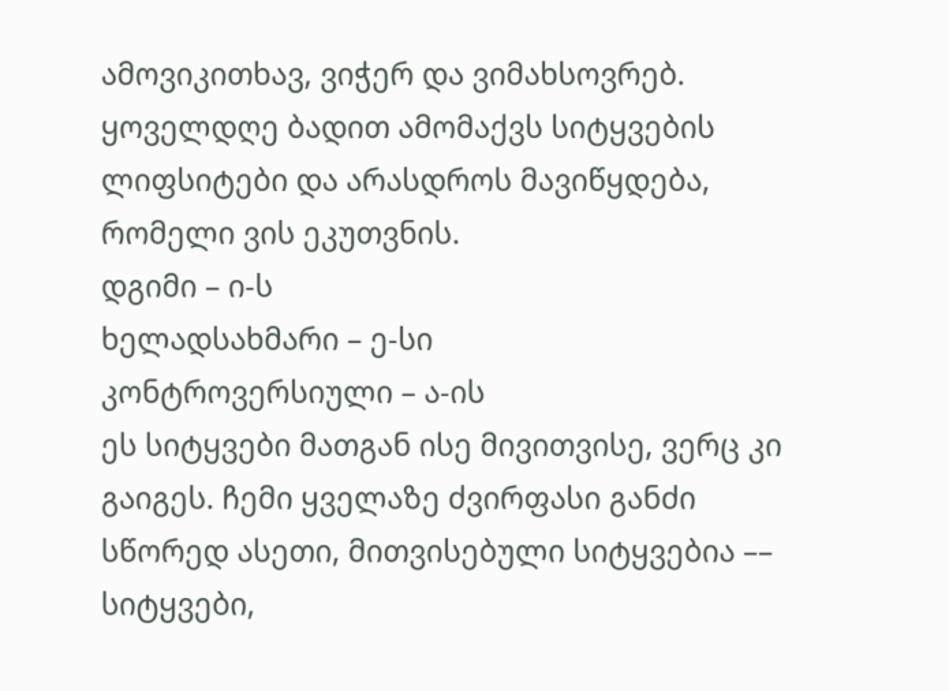ამოვიკითხავ, ვიჭერ და ვიმახსოვრებ. ყოველდღე ბადით ამომაქვს სიტყვების ლიფსიტები და არასდროს მავიწყდება, რომელი ვის ეკუთვნის.
დგიმი – ი-ს
ხელადსახმარი – ე-სი
კონტროვერსიული – ა-ის
ეს სიტყვები მათგან ისე მივითვისე, ვერც კი გაიგეს. ჩემი ყველაზე ძვირფასი განძი სწორედ ასეთი, მითვისებული სიტყვებია –– სიტყვები,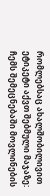რომლებსაც ახალშობილივით ეტიკეტი აქვთ შებმული მაჯაზე: ჩემს შემეცნებაში მოვლინების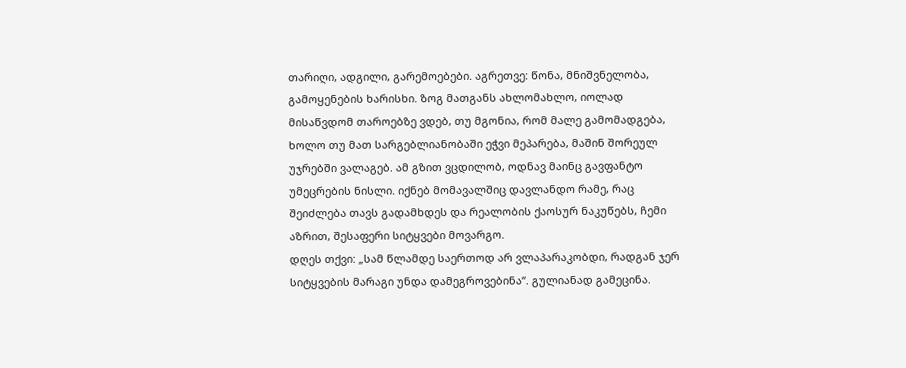თარიღი, ადგილი, გარემოებები. აგრეთვე: წონა, მნიშვნელობა, გამოყენების ხარისხი. ზოგ მათგანს ახლომახლო, იოლად მისაწვდომ თაროებზე ვდებ, თუ მგონია, რომ მალე გამომადგება, ხოლო თუ მათ სარგებლიანობაში ეჭვი მეპარება, მაშინ შორეულ უჯრებში ვალაგებ. ამ გზით ვცდილობ, ოდნავ მაინც გავფანტო უმეცრების ნისლი. იქნებ მომავალშიც დავლანდო რამე, რაც შეიძლება თავს გადამხდეს და რეალობის ქაოსურ ნაკუწებს, ჩემი აზრით, შესაფერი სიტყვები მოვარგო.
დღეს თქვი: „სამ წლამდე საერთოდ არ ვლაპარაკობდი, რადგან ჯერ სიტყვების მარაგი უნდა დამეგროვებინა“. გულიანად გამეცინა.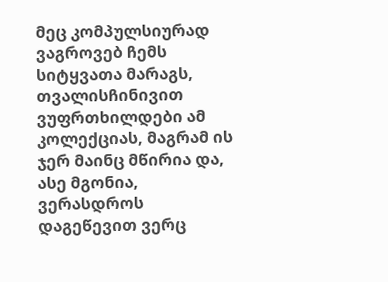მეც კომპულსიურად ვაგროვებ ჩემს სიტყვათა მარაგს, თვალისჩინივით ვუფრთხილდები ამ კოლექციას, მაგრამ ის ჯერ მაინც მწირია და, ასე მგონია, ვერასდროს დაგეწევით ვერც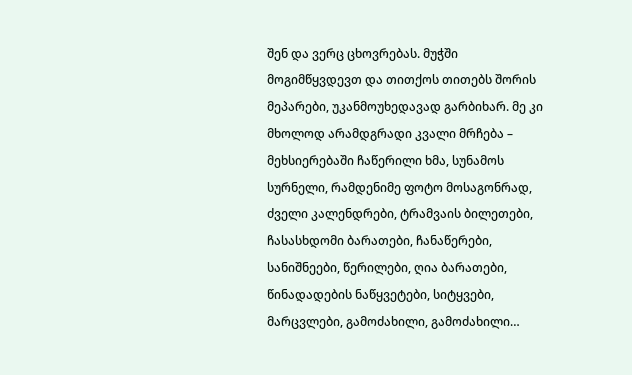შენ და ვერც ცხოვრებას. მუჭში მოგიმწყვდევთ და თითქოს თითებს შორის მეპარები, უკანმოუხედავად გარბიხარ. მე კი მხოლოდ არამდგრადი კვალი მრჩება – მეხსიერებაში ჩაწერილი ხმა, სუნამოს სურნელი, რამდენიმე ფოტო მოსაგონრად, ძველი კალენდრები, ტრამვაის ბილეთები, ჩასასხდომი ბარათები, ჩანაწერები, სანიშნეები, წერილები, ღია ბარათები, წინადადების ნაწყვეტები, სიტყვები, მარცვლები, გამოძახილი, გამოძახილი…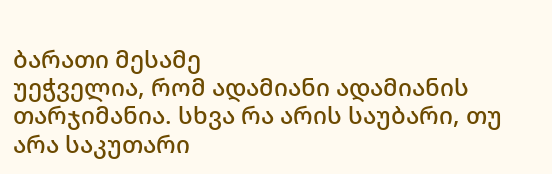ბარათი მესამე
უეჭველია, რომ ადამიანი ადამიანის თარჯიმანია. სხვა რა არის საუბარი, თუ არა საკუთარი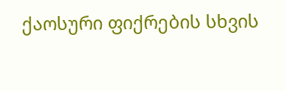ქაოსური ფიქრების სხვის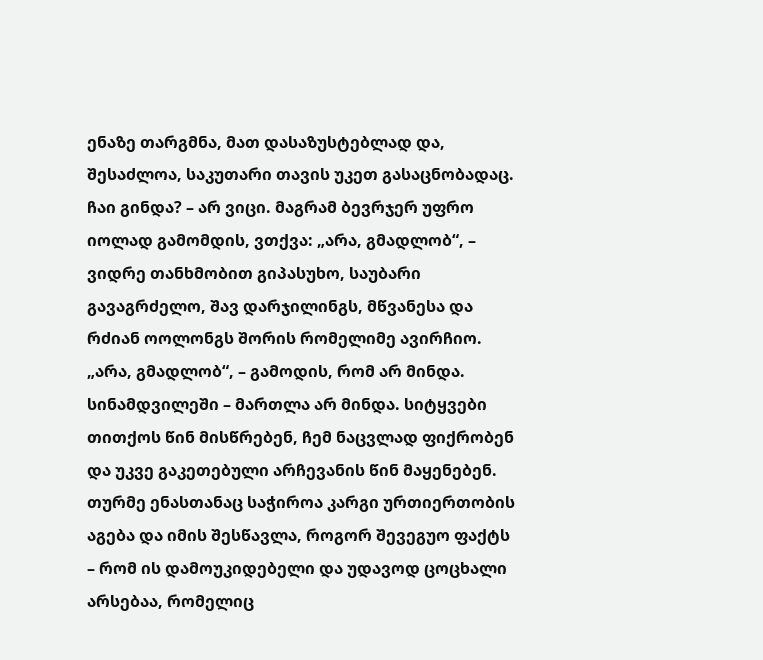ენაზე თარგმნა, მათ დასაზუსტებლად და, შესაძლოა, საკუთარი თავის უკეთ გასაცნობადაც. ჩაი გინდა? – არ ვიცი. მაგრამ ბევრჯერ უფრო იოლად გამომდის, ვთქვა: „არა, გმადლობ“, – ვიდრე თანხმობით გიპასუხო, საუბარი გავაგრძელო, შავ დარჯილინგს, მწვანესა და რძიან ოოლონგს შორის რომელიმე ავირჩიო. „არა, გმადლობ“, – გამოდის, რომ არ მინდა. სინამდვილეში – მართლა არ მინდა. სიტყვები თითქოს წინ მისწრებენ, ჩემ ნაცვლად ფიქრობენ და უკვე გაკეთებული არჩევანის წინ მაყენებენ. თურმე ენასთანაც საჭიროა კარგი ურთიერთობის აგება და იმის შესწავლა, როგორ შევეგუო ფაქტს – რომ ის დამოუკიდებელი და უდავოდ ცოცხალი არსებაა, რომელიც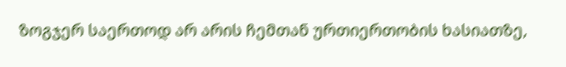ზოგჯერ საერთოდ არ არის ჩემთან ურთიერთობის ხასიათზე,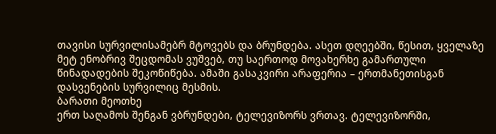თავისი სურვილისამებრ მტოვებს და ბრუნდება. ასეთ დღეებში, წესით, ყველაზე მეტ ენობრივ შეცდომას ვუშვებ, თუ საერთოდ მოვახერხე გამართული წინადადების შეკოწიწება. ამაში გასაკვირი არაფერია – ერთმანეთისგან დასვენების სურვილიც მესმის.
ბარათი მეოთხე
ერთ საღამოს შენგან ვბრუნდები, ტელევიზორს ვრთავ. ტელევიზორში,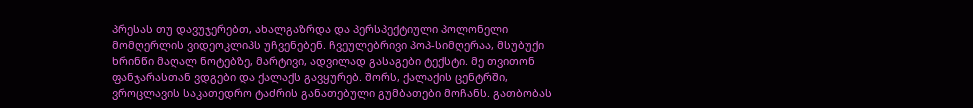პრესას თუ დავუჯერებთ, ახალგაზრდა და პერსპექტიული პოლონელი მომღერლის ვიდეოკლიპს უჩვენებენ. ჩვეულებრივი პოპ-სიმღერაა, მსუბუქი ხრინწი მაღალ ნოტებზე, მარტივი, ადვილად გასაგები ტექსტი. მე თვითონ ფანჯარასთან ვდგები და ქალაქს გავყურებ. შორს, ქალაქის ცენტრში, ვროცლავის საკათედრო ტაძრის განათებული გუმბათები მოჩანს. გათბობას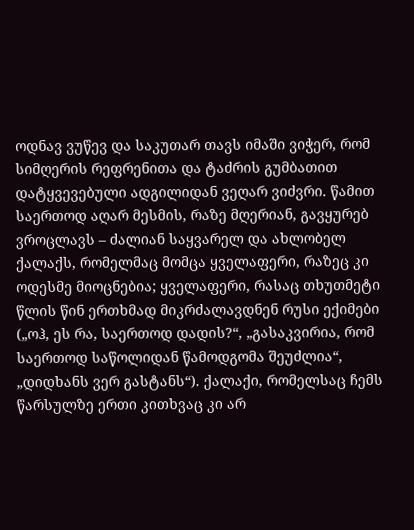ოდნავ ვუწევ და საკუთარ თავს იმაში ვიჭერ, რომ სიმღერის რეფრენითა და ტაძრის გუმბათით დატყვევებული ადგილიდან ვეღარ ვიძვრი. წამით საერთოდ აღარ მესმის, რაზე მღერიან, გავყურებ ვროცლავს – ძალიან საყვარელ და ახლობელ ქალაქს, რომელმაც მომცა ყველაფერი, რაზეც კი ოდესმე მიოცნებია; ყველაფერი, რასაც თხუთმეტი წლის წინ ერთხმად მიკრძალავდნენ რუსი ექიმები („ოჰ, ეს რა, საერთოდ დადის?“, „გასაკვირია, რომ საერთოდ საწოლიდან წამოდგომა შეუძლია“, „დიდხანს ვერ გასტანს“). ქალაქი, რომელსაც ჩემს წარსულზე ერთი კითხვაც კი არ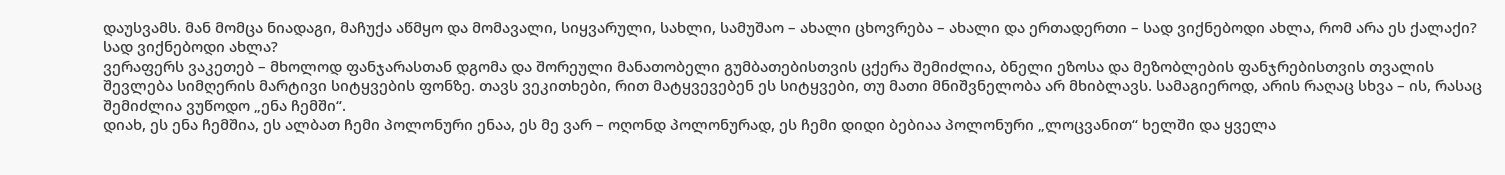დაუსვამს. მან მომცა ნიადაგი, მაჩუქა აწმყო და მომავალი, სიყვარული, სახლი, სამუშაო – ახალი ცხოვრება – ახალი და ერთადერთი – სად ვიქნებოდი ახლა, რომ არა ეს ქალაქი? სად ვიქნებოდი ახლა?
ვერაფერს ვაკეთებ – მხოლოდ ფანჯარასთან დგომა და შორეული მანათობელი გუმბათებისთვის ცქერა შემიძლია, ბნელი ეზოსა და მეზობლების ფანჯრებისთვის თვალის შევლება სიმღერის მარტივი სიტყვების ფონზე. თავს ვეკითხები, რით მატყვევებენ ეს სიტყვები, თუ მათი მნიშვნელობა არ მხიბლავს. სამაგიეროდ, არის რაღაც სხვა – ის, რასაც შემიძლია ვუწოდო „ენა ჩემში“.
დიახ, ეს ენა ჩემშია, ეს ალბათ ჩემი პოლონური ენაა, ეს მე ვარ – ოღონდ პოლონურად, ეს ჩემი დიდი ბებიაა პოლონური „ლოცვანით“ ხელში და ყველა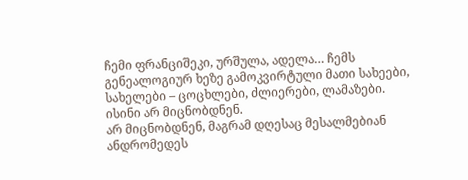ჩემი ფრანციშეკი, ურშულა, ადელა… ჩემს გენეალოგიურ ხეზე გამოკვირტული მათი სახეები, სახელები – ცოცხლები, ძლიერები, ლამაზები.
ისინი არ მიცნობდნენ.
არ მიცნობდნენ, მაგრამ დღესაც მესალმებიან ანდრომედეს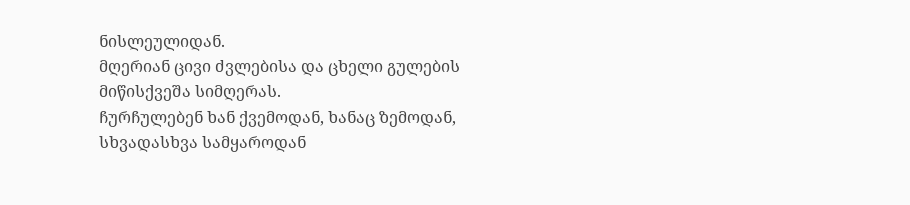ნისლეულიდან.
მღერიან ცივი ძვლებისა და ცხელი გულების მიწისქვეშა სიმღერას.
ჩურჩულებენ ხან ქვემოდან, ხანაც ზემოდან, სხვადასხვა სამყაროდან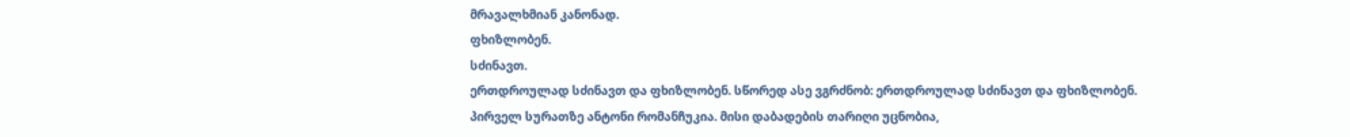მრავალხმიან კანონად.
ფხიზლობენ.
სძინავთ.
ერთდროულად სძინავთ და ფხიზლობენ. სწორედ ასე ვგრძნობ: ერთდროულად სძინავთ და ფხიზლობენ.
პირველ სურათზე ანტონი რომანჩუკია. მისი დაბადების თარიღი უცნობია,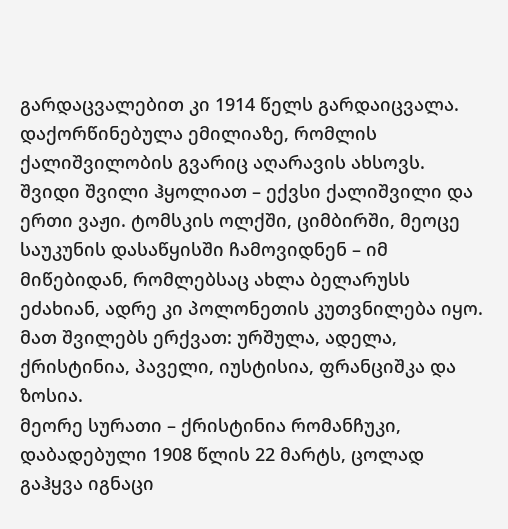გარდაცვალებით კი 1914 წელს გარდაიცვალა. დაქორწინებულა ემილიაზე, რომლის ქალიშვილობის გვარიც აღარავის ახსოვს. შვიდი შვილი ჰყოლიათ – ექვსი ქალიშვილი და ერთი ვაჟი. ტომსკის ოლქში, ციმბირში, მეოცე საუკუნის დასაწყისში ჩამოვიდნენ – იმ მიწებიდან, რომლებსაც ახლა ბელარუსს ეძახიან, ადრე კი პოლონეთის კუთვნილება იყო. მათ შვილებს ერქვათ: ურშულა, ადელა, ქრისტინია, პაველი, იუსტისია, ფრანციშკა და ზოსია.
მეორე სურათი – ქრისტინია რომანჩუკი, დაბადებული 1908 წლის 22 მარტს, ცოლად გაჰყვა იგნაცი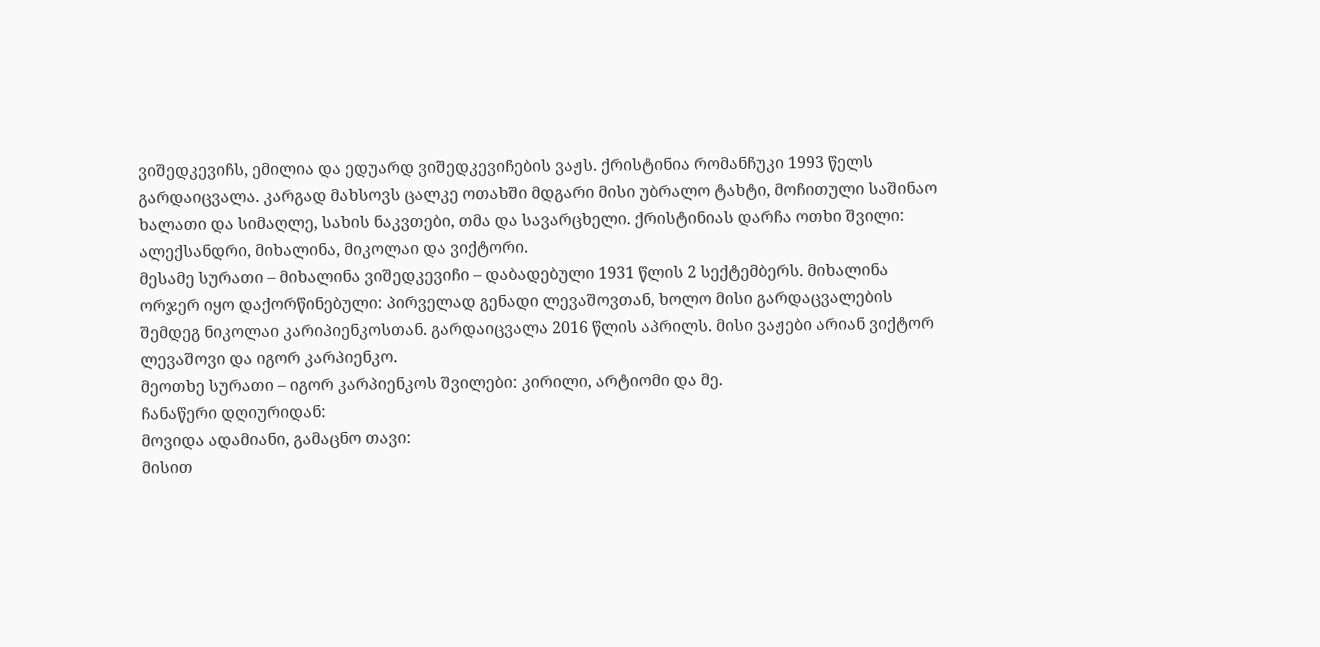ვიშედკევიჩს, ემილია და ედუარდ ვიშედკევიჩების ვაჟს. ქრისტინია რომანჩუკი 1993 წელს გარდაიცვალა. კარგად მახსოვს ცალკე ოთახში მდგარი მისი უბრალო ტახტი, მოჩითული საშინაო ხალათი და სიმაღლე, სახის ნაკვთები, თმა და სავარცხელი. ქრისტინიას დარჩა ოთხი შვილი: ალექსანდრი, მიხალინა, მიკოლაი და ვიქტორი.
მესამე სურათი – მიხალინა ვიშედკევიჩი – დაბადებული 1931 წლის 2 სექტემბერს. მიხალინა ორჯერ იყო დაქორწინებული: პირველად გენადი ლევაშოვთან, ხოლო მისი გარდაცვალების შემდეგ ნიკოლაი კარიპიენკოსთან. გარდაიცვალა 2016 წლის აპრილს. მისი ვაჟები არიან ვიქტორ ლევაშოვი და იგორ კარპიენკო.
მეოთხე სურათი – იგორ კარპიენკოს შვილები: კირილი, არტიომი და მე.
ჩანაწერი დღიურიდან:
მოვიდა ადამიანი, გამაცნო თავი:
მისით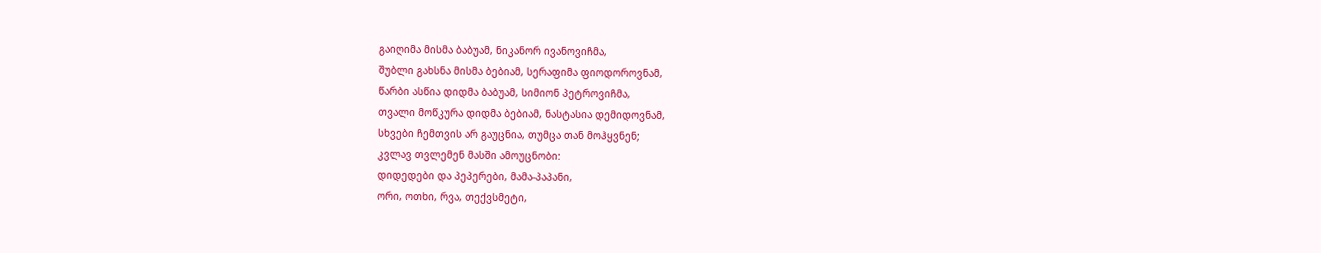გაიღიმა მისმა ბაბუამ, ნიკანორ ივანოვიჩმა,
შუბლი გახსნა მისმა ბებიამ, სერაფიმა ფიოდოროვნამ,
წარბი ასწია დიდმა ბაბუამ, სიმიონ პეტროვიჩმა,
თვალი მოწკურა დიდმა ბებიამ, ნასტასია დემიდოვნამ,
სხვები ჩემთვის არ გაუცნია, თუმცა თან მოჰყვნენ;
კვლავ თვლემენ მასში ამოუცნობი:
დიდედები და პეპერები, მამა-პაპანი,
ორი, ოთხი, რვა, თექვსმეტი,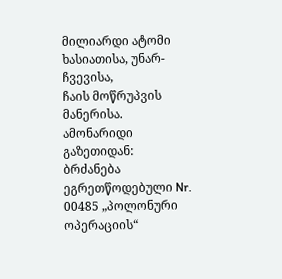მილიარდი ატომი
ხასიათისა, უნარ-ჩვევისა,
ჩაის მოწრუპვის მანერისა.
ამონარიდი გაზეთიდან:
ბრძანება ეგრეთწოდებული Nr. 00485 „პოლონური ოპერაციის“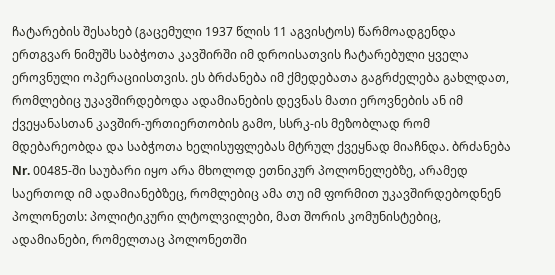ჩატარების შესახებ (გაცემული 1937 წლის 11 აგვისტოს) წარმოადგენდა ერთგვარ ნიმუშს საბჭოთა კავშირში იმ დროისათვის ჩატარებული ყველა ეროვნული ოპერაციისთვის. ეს ბრძანება იმ ქმედებათა გაგრძელება გახლდათ, რომლებიც უკავშირდებოდა ადამიანების დევნას მათი ეროვნების ან იმ ქვეყანასთან კავშირ-ურთიერთობის გამო, სსრკ-ის მეზობლად რომ მდებარეობდა და საბჭოთა ხელისუფლებას მტრულ ქვეყნად მიაჩნდა. ბრძანება Nr. 00485-ში საუბარი იყო არა მხოლოდ ეთნიკურ პოლონელებზე, არამედ საერთოდ იმ ადამიანებზეც, რომლებიც ამა თუ იმ ფორმით უკავშირდებოდნენ პოლონეთს: პოლიტიკური ლტოლვილები, მათ შორის კომუნისტებიც, ადამიანები, რომელთაც პოლონეთში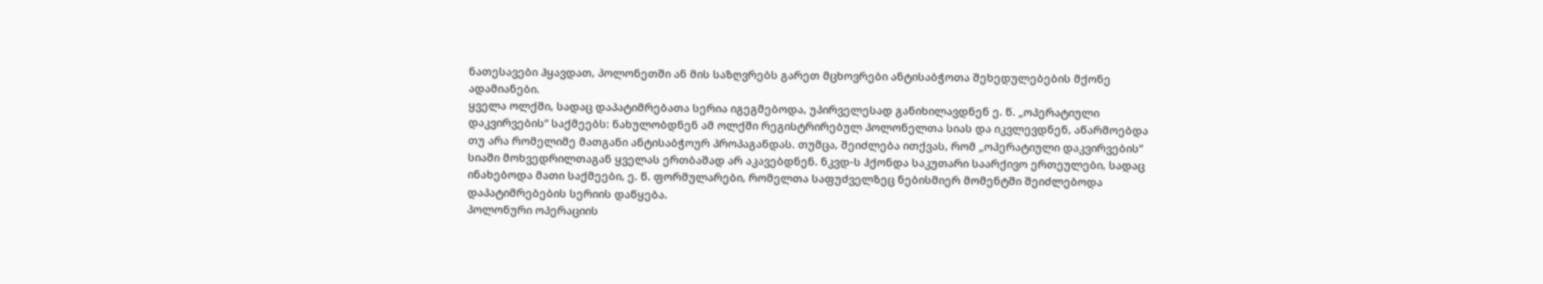ნათესავები ჰყავდათ, პოლონეთში ან მის საზღვრებს გარეთ მცხოვრები ანტისაბჭოთა შეხედულებების მქონე ადამიანები.
ყველა ოლქში, სადაც დაპატიმრებათა სერია იგეგმებოდა, უპირველესად განიხილავდნენ ე. წ. „ოპერატიული დაკვირვების“ საქმეებს: ნახულობდნენ ამ ოლქში რეგისტრირებულ პოლონელთა სიას და იკვლევდნენ, აწარმოებდა თუ არა რომელიმე მათგანი ანტისაბჭოურ პროპაგანდას. თუმცა, შეიძლება ითქვას, რომ „ოპერატიული დაკვირვების“ სიაში მოხვედრილთაგან ყველას ერთბაშად არ აკავებდნენ. ნკვდ-ს ჰქონდა საკუთარი საარქივო ერთეულები, სადაც ინახებოდა მათი საქმეები, ე. წ. ფორმულარები, რომელთა საფუძველზეც ნებისმიერ მომენტში შეიძლებოდა დაპატიმრებების სერიის დაწყება.
პოლონური ოპერაციის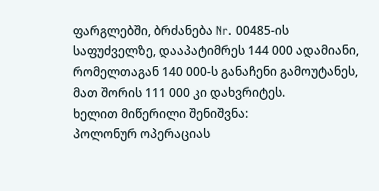ფარგლებში, ბრძანება Nr. 00485-ის საფუძველზე, დააპატიმრეს 144 000 ადამიანი, რომელთაგან 140 000-ს განაჩენი გამოუტანეს, მათ შორის 111 000 კი დახვრიტეს.
ხელით მიწერილი შენიშვნა:
პოლონურ ოპერაციას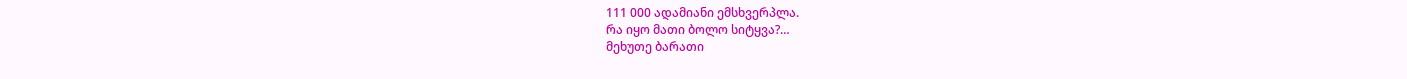111 000 ადამიანი ემსხვერპლა.
რა იყო მათი ბოლო სიტყვა?…
მეხუთე ბარათი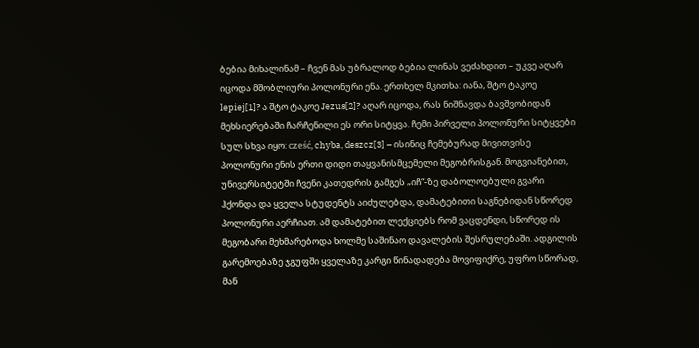ბებია მიხალინამ – ჩვენ მას უბრალოდ ბებია ლინას ვეძახდით – უკვე აღარ იცოდა მშობლიური პოლონური ენა. ერთხელ მკითხა: იანა, შტო ტაკოე lepiej[1]? ა შტო ტაკოე Jezus[2]? აღარ იცოდა, რას ნიშნავდა ბავშვობიდან მეხსიერებაში ჩარჩენილი ეს ორი სიტყვა. ჩემი პირველი პოლონური სიტყვები სულ სხვა იყო: cześć, chyba, deszcz[3] – ისინიც ჩემებურად მივითვისე პოლონური ენის ერთი დიდი თაყვანისმცემელი მეგობრისგან. მოგვიანებით, უნივერსიტეტში ჩვენი კათედრის გამგეს „იჩ“-ზე დაბოლოებული გვარი ჰქონდა და ყველა სტუდენტს აიძულებდა, დამატებითი საგნებიდან სწორედ პოლონური აერჩიათ. ამ დამატებით ლექციებს რომ ვაცდენდი, სწორედ ის მეგობარი მეხმარებოდა ხოლმე საშინაო დავალების შესრულებაში. ადგილის გარემოებაზე ჯგუფში ყველაზე კარგი წინადადება მოვიფიქრე, უფრო სწორად, მან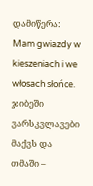დამიწერა: Mam gwiazdy w kieszeniach i we włosach słońce. ჯიბეში ვარსკვლავები მაქვს და თმაში –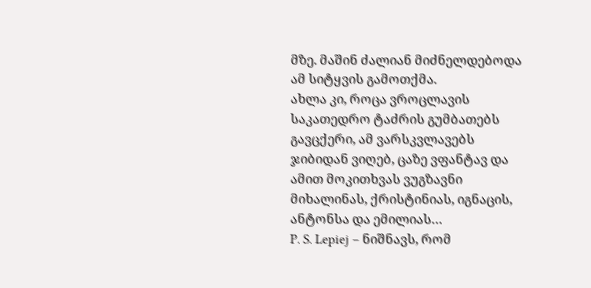მზე. მაშინ ძალიან მიძნელდებოდა ამ სიტყვის გამოთქმა.
ახლა კი, როცა ვროცლავის საკათედრო ტაძრის გუმბათებს გავცქერი, ამ ვარსკვლავებს ჯიბიდან ვიღებ, ცაზე ვფანტავ და ამით მოკითხვას ვუგზავნი მიხალინას, ქრისტინიას, იგნაცის, ანტონსა და ემილიას…
P. S. Lepiej – ნიშნავს, რომ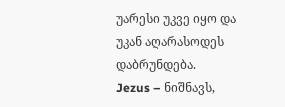უარესი უკვე იყო და უკან აღარასოდეს დაბრუნდება.
Jezus – ნიშნავს,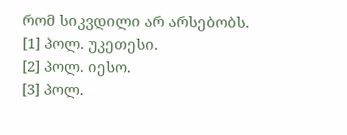რომ სიკვდილი არ არსებობს.
[1] პოლ. უკეთესი.
[2] პოლ. იესო.
[3] პოლ.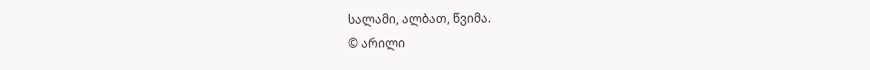სალამი, ალბათ, წვიმა.
© არილი